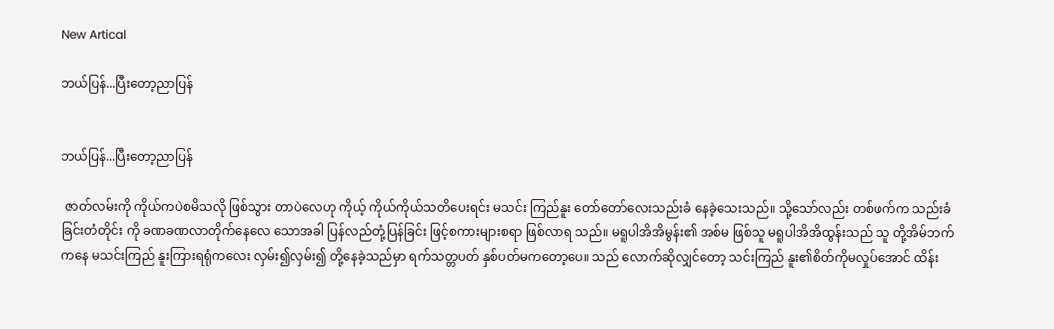New Artical

ဘယ်ပြန်...ပြီးတော့ညာပြန်


ဘယ်ပြန်...ပြီးတော့ညာပြန်

 ဇာတ်လမ်းကို ကိုယ်ကပဲစမိသလို ဖြစ်သွား တာပဲလေဟု ကိုယ့် ကိုယ်ကိုယ်သတိပေးရင်း မသင်း ကြည်နူး တော်တော်လေးသည်းခံ နေခဲ့သေးသည်။ သို့သော်လည်း တစ်ဖက်က သည်းခံခြင်းတံတိုင်း ကို ခဏခဏလာတိုက်နေလေ သောအခါ ပြန်လည်တုံ့ပြန်ခြင်း ဖြင့်စကားများစရာ ဖြစ်လာရ သည်။ မရူပါအိအိမွန်း၏ အစ်မ ဖြစ်သူ မရူပါအိအိထွန်းသည် သူ တို့အိမ်ဘက်ကနေ မသင်းကြည် နူးကြားရရုံကလေး လှမ်း၍လှမ်း၍ တို့နေခဲ့သည်မှာ ရက်သတ္တပတ် နှစ်ပတ်မကတော့ပေ။ သည် လောက်ဆိုလျှင်တော့ သင်းကြည် နူး၏စိတ်ကိုမလှုပ်အောင် ထိန်း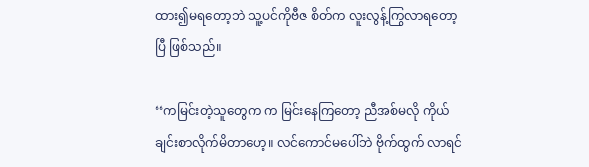ထား၍မရတော့ဘဲ သူ့ပင်ကိုဗီဇ စိတ်က လူးလွန့်ကြွလာရတော့ပြီ ဖြစ်သည်။

‘‘ကမြင်းတဲ့သူတွေက က မြင်းနေကြတော့ ညီအစ်မလို ကိုယ်ချင်းစာလိုက်မိတာဟေ့။ လင်ကောင်မပေါ်ဘဲ ဗိုက်ထွက် လာရင်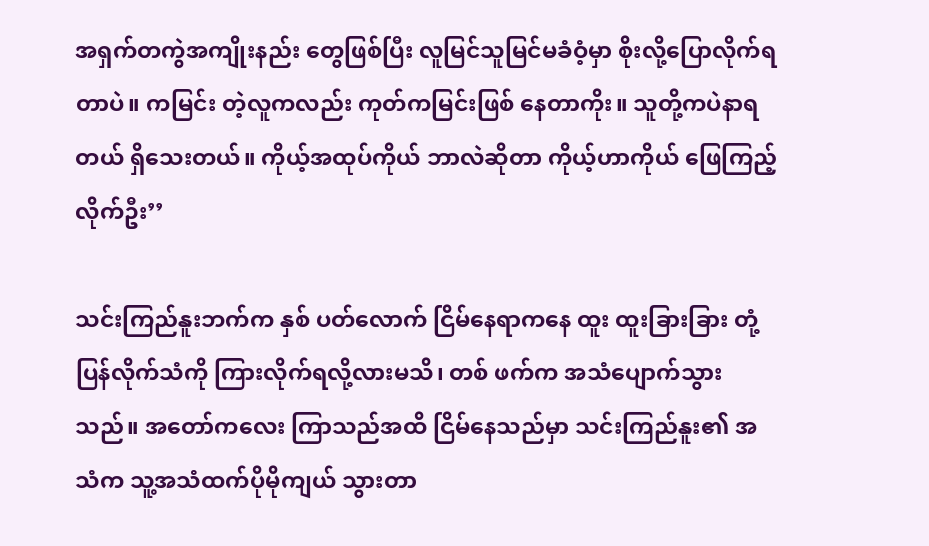အရှက်တကွဲအကျိုးနည်း တွေဖြစ်ပြီး လူမြင်သူမြင်မခံဝံ့မှာ စိုးလို့ပြောလိုက်ရတာပဲ။ ကမြင်း တဲ့လူကလည်း ကုတ်ကမြင်းဖြစ် နေတာကိုး။ သူတို့ကပဲနာရတယ် ရှိသေးတယ်။ ကိုယ့်အထုပ်ကိုယ် ဘာလဲဆိုတာ ကိုယ့်ဟာကိုယ် ဖြေကြည့်လိုက်ဦး’’

သင်းကြည်နူးဘက်က နှစ် ပတ်လောက် ငြိမ်နေရာကနေ ထူး ထူးခြားခြား တုံ့ပြန်လိုက်သံကို ကြားလိုက်ရလို့လားမသိ၊ တစ် ဖက်က အသံပျောက်သွားသည်။ အတော်ကလေး ကြာသည်အထိ ငြိမ်နေသည်မှာ သင်းကြည်နူး၏ အသံက သူ့အသံထက်ပိုမိုကျယ် သွားတာ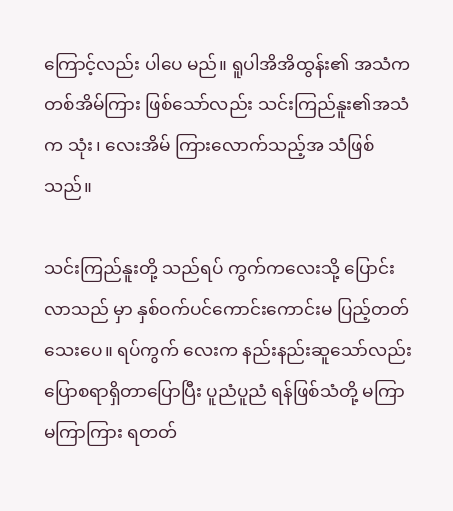ကြောင့်လည်း ပါပေ မည်။ ရူပါအိအိထွန်း၏ အသံက တစ်အိမ်ကြား ဖြစ်သော်လည်း သင်းကြည်နူး၏အသံက သုံး၊ လေးအိမ် ကြားလောက်သည့်အ သံဖြစ်သည်။

သင်းကြည်နူးတို့ သည်ရပ် ကွက်ကလေးသို့ ပြောင်းလာသည် မှာ နှစ်ဝက်ပင်ကောင်းကောင်းမ ပြည့်တတ်သေးပေ။ ရပ်ကွက် လေးက နည်းနည်းဆူသော်လည်း ပြောစရာရှိတာပြောပြီး ပူညံပူညံ ရန်ဖြစ်သံတို့ မကြာမကြာကြား ရတတ်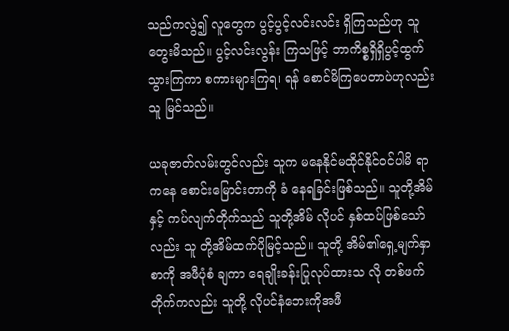သည်ကလွဲ၍ လူတွေက ပွင့်ပွင့်လင်းလင်း ရှိကြသည်ဟု သူတွေးမိသည်။ ပွင့်လင်းလွန်း ကြသဖြင့် ဘာကိစ္စရှိရှိပွင့်ထွက် သွားကြကာ စကားများကြရ၊ ရန် စောင်မိကြပေတာပဲဟုလည်း သူ မြင်သည်။

ယခုဇာတ်လမ်းတွင်လည်း သူက မနေနိုင်မထိုင်နိုင်ဝင်ပါမိ ရာကနေ စောင်းမြောင်းတာကို ခံ နေရခြင်းဖြစ်သည်။ သူတို့အိမ်နှင့် ကပ်လျက်တိုက်သည် သူတို့အိမ် လိုပင် နှစ်ထပ်ဖြစ်သော်လည်း သူ တို့အိမ်ထက်ပိုမြင့်သည်။ သူတို့ အိမ်၏ရှေ့မျက်နှာစာကို အဖီပုံစံ ချကာ ရေချိုးခန်းပြုလုပ်ထားသ လို တစ်ဖက်တိုက်ကလည်း သူတို့ လိုပင်နံဘေးကိုအဖီ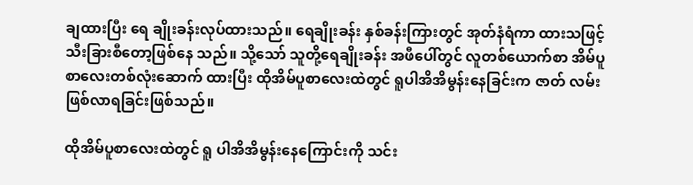ချထားပြီး ရေ ချိုးခန်းလုပ်ထားသည်။ ရေချိုးခန်း နှစ်ခန်းကြားတွင် အုတ်နံရံကာ ထားသဖြင့် သီးခြားစီတော့ဖြစ်နေ သည်။ သို့သော် သူတို့ရေချိုးခန်း အဖီပေါ်တွင် လူတစ်ယောက်စာ အိမ်ပူစာလေးတစ်လုံးဆောက် ထားပြီး ထိုအိမ်ပူစာလေးထဲတွင် ရူပါအိအိမွန်းနေခြင်းက ဇာတ် လမ်းဖြစ်လာရခြင်းဖြစ်သည်။

ထိုအိမ်ပူစာလေးထဲတွင် ရူ ပါအိအိမွန်းနေကြောင်းကို သင်း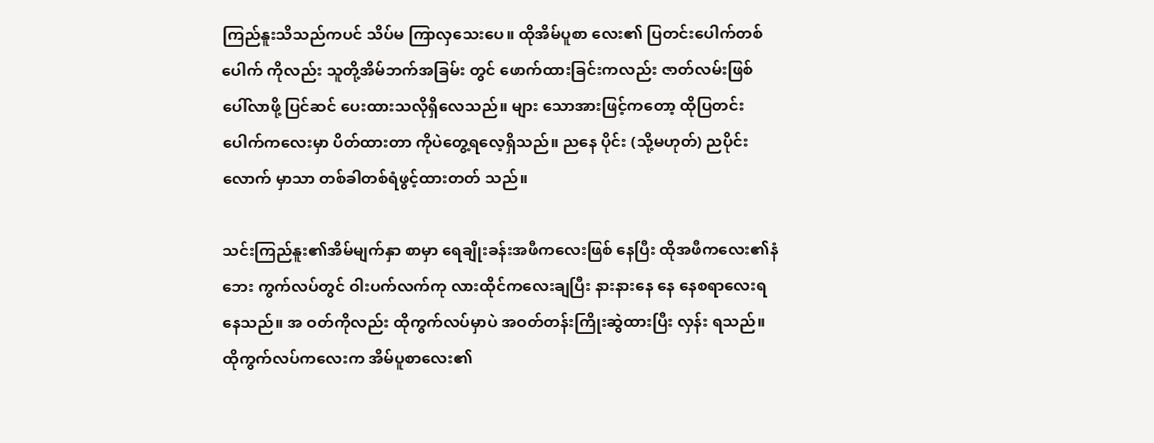ကြည်နူးသိသည်ကပင် သိပ်မ ကြာလှသေးပေ။ ထိုအိမ်ပူစာ လေး၏ ပြတင်းပေါက်တစ်ပေါက် ကိုလည်း သူတို့အိမ်ဘက်အခြမ်း တွင် ဖောက်ထားခြင်းကလည်း ဇာတ်လမ်းဖြစ်ပေါ်လာဖို့ ပြင်ဆင် ပေးထားသလိုရှိလေသည်။ များ သောအားဖြင့်ကတော့ ထိုပြတင်း ပေါက်ကလေးမှာ ပိတ်ထားတာ ကိုပဲတွေ့ရလေ့ရှိသည်။ ညနေ ပိုင်း (သို့မဟုတ်) ညပိုင်းလောက် မှာသာ တစ်ခါတစ်ရံဖွင့်ထားတတ် သည်။

သင်းကြည်နူး၏အိမ်မျက်နှာ စာမှာ ရေချိုးခန်းအဖီကလေးဖြစ် နေပြီး ထိုအဖီကလေး၏နံဘေး ကွက်လပ်တွင် ဝါးပက်လက်ကု လားထိုင်ကလေးချပြီး နားနားနေ နေ နေစရာလေးရနေသည်။ အ ဝတ်ကိုလည်း ထိုကွက်လပ်မှာပဲ အဝတ်တန်းကြိုးဆွဲထားပြီး လှန်း ရသည်။ ထိုကွက်လပ်ကလေးက အိမ်ပူစာလေး၏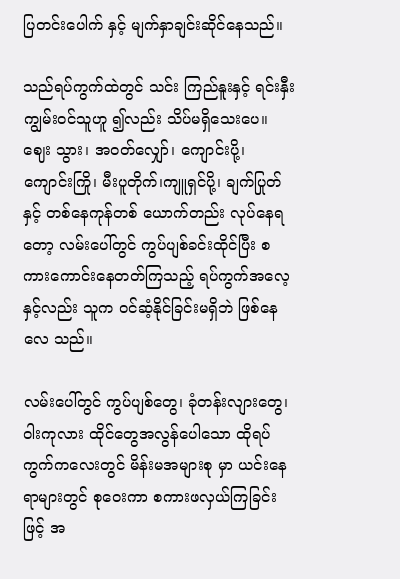ပြတင်းပေါက် နှင့် မျက်နှာချင်းဆိုင်နေသည်။

သည်ရပ်ကွက်ထဲတွင် သင်း ကြည်နူးနှင့် ရင်းနှီးကျွမ်းဝင်သူဟူ ၍လည်း သိပ်မရှိသေးပေ။ ဈေး သွား၊ အဝတ်လျှော်၊ ကျောင်းပို့၊ ကျောင်းကြို၊ မီးပူတိုက်၊ကျူရှင်ပို့၊ ချက်ပြုတ်နှင့် တစ်နေကုန်တစ် ယောက်တည်း လုပ်နေရတော့ လမ်းပေါ်တွင် ကွပ်ပျစ်ခင်းထိုင်ပြီး စကားကောင်းနေတတ်ကြသည့် ရပ်ကွက်အလေ့နှင့်လည်း သူက ဝင်ဆံ့နိုင်ခြင်းမရှိဘဲ ဖြစ်နေလေ သည်။

လမ်းပေါ်တွင် ကွပ်ပျစ်တွေ၊ ခုံတန်းလျားတွေ၊ ဝါးကုလား ထိုင်တွေအလွန်ပေါသော ထိုရပ် ကွက်ကလေးတွင် မိန်းမအများစု မှာ ယင်းနေရာများတွင် စုဝေးကာ စကားဖလှယ်ကြခြင်းဖြင့် အ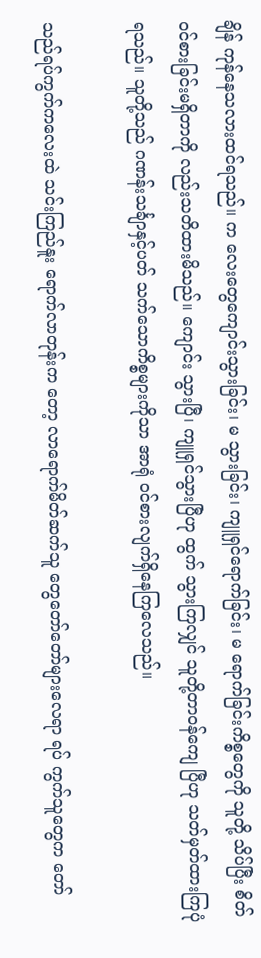ချိန် ကုန်နေသလားထင်ရသည်။ က လေးတွေကျောင်းသွားခြင်း၊ မ သွားခြင်း၊ ကျူရှင်ရောက်ခြင်း၊ မ ရောက်ခြင်းကိစ္စတွေကို သူတို့ သိပ်ပြီး စိတ်ဝင်စားခြင်းမရှိတာကို လည်းသတိထားမိသည်။ ကျောင်း သွားပြီ၊ ကျူရှင်သွားပြီဟု ထွက် သွားကြလျှင် သူတို့တာဝန်ကျေ ပြီဟု သတ်မှတ်ထားကြပုံရသည်။ သူတို့သည် ဂဏန်းသင်္ချာနှင့်ပတ် သက်သောကိစ္စများကိုသာ အာရုံ ဝင်စားလျက်ရှိနေကြလေသည်။

သည်ရပ်ကွက်ကလေးထဲ သင်းကြည်နူး ရောက်လာတုန်းက တော့ လာရောက်မိတ်ဆက်သူ တွေတော်တော်များလေရာ ရပ် ကွက်သူတွေက တော်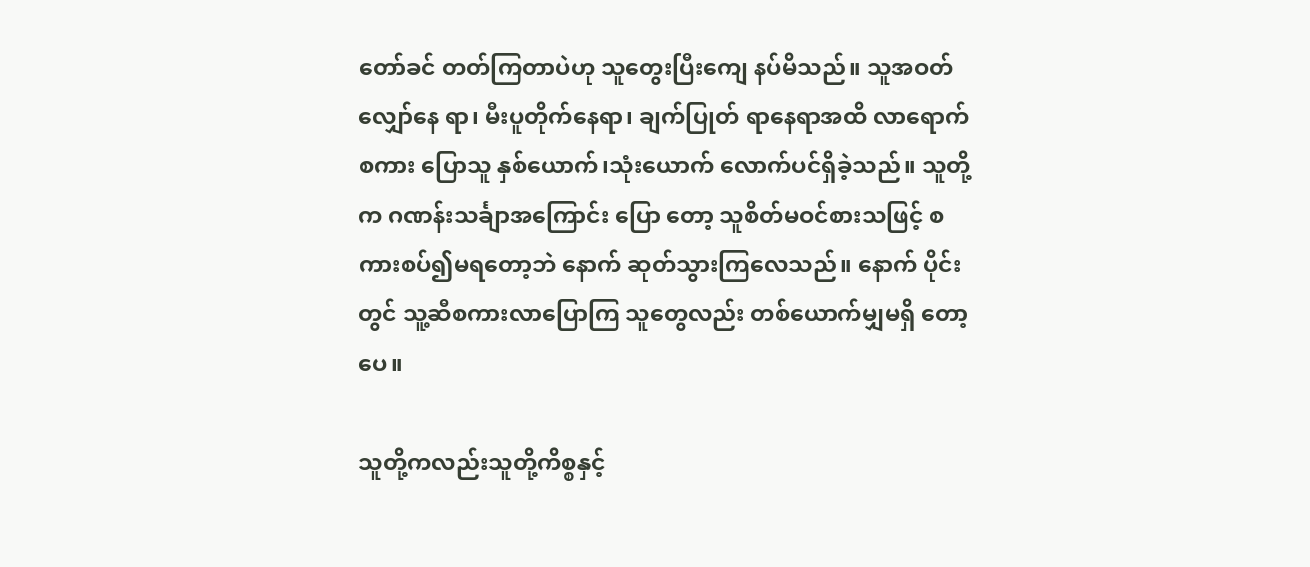တော်ခင် တတ်ကြတာပဲဟု သူတွေးပြီးကျေ နပ်မိသည်။ သူအဝတ်လျှော်နေ ရာ၊ မီးပူတိုက်နေရာ၊ ချက်ပြုတ် ရာနေရာအထိ လာရောက်စကား ပြောသူ နှစ်ယောက်၊သုံးယောက် လောက်ပင်ရှိခဲ့သည်။ သူတို့က ဂဏန်းသင်္ချာအကြောင်း ပြော တော့ သူစိတ်မဝင်စားသဖြင့် စကားစပ်၍မရတော့ဘဲ နောက် ဆုတ်သွားကြလေသည်။ နောက် ပိုင်းတွင် သူ့ဆီစကားလာပြောကြ သူတွေလည်း တစ်ယောက်မျှမရှိ တော့ပေ။

သူတို့ကလည်းသူတို့ကိစ္စနှင့်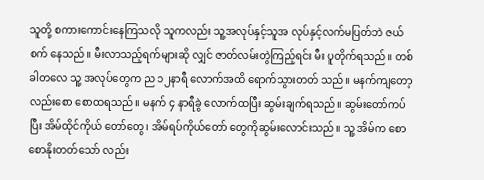သူတို့ စကားကောင်းနေကြသလို သူကလည်း သူ့အလုပ်နှင့်သူအ လုပ်နှင့်လက်မပြတ်ဘဲ ဇယ်စက် နေသည်။ မီးလာသည့်ရက်များဆို လျှင် ဇာတ်လမ်းတွဲကြည့်ရင်း မီး ပူတိုက်ရသည်။ တစ်ခါတလေ သူ့ အလုပ်တွေက ည ၁၂နာရီ လောက်အထိ ရောက်သွားတတ် သည်။ မနက်ကျတော့လည်းစော စောထရသည်။ မနက် ၄ နာရီခွဲ လောက်ထပြီး ဆွမ်းချက်ရသည်။ ဆွမ်းတော်ကပ်ပြီး အိမ်ထိုင်ကိုယ် တော်တွေ၊ အိမ်ရပ်ကိုယ်တော် တွေကိုဆွမ်းလောင်းသည်။ သူ့ အိမ်က စောစောနိုးတတ်သော် လည်း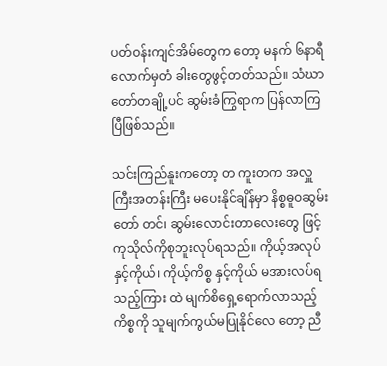ပတ်ဝန်းကျင်အိမ်တွေက တော့ မနက် ၆နာရီလောက်မှတံ ခါးတွေဖွင့်တတ်သည်။ သံဃာ တော်တချို့ပင် ဆွမ်းခံကြွရာက ပြန်လာကြပြီဖြစ်သည်။

သင်းကြည်နူးကတော့ တ ကူးတက အလှူကြီးအတန်းကြီး မပေးနိုင်ချိန်မှာ နိစ္စဓူဝဆွမ်းတော် တင်၊ ဆွမ်းလောင်းတာလေးတွေ ဖြင့် ကုသိုလ်ကိုစုဘူးလုပ်ရသည်။ ကိုယ့်အလုပ်နှင့်ကိုယ်၊ ကိုယ့်ကိစ္စ နှင့်ကိုယ် မအားလပ်ရသည့်ကြား ထဲ မျက်စိရှေ့ရောက်လာသည့် ကိစ္စကို သူမျက်ကွယ်မပြုနိုင်လေ တော့ ညီ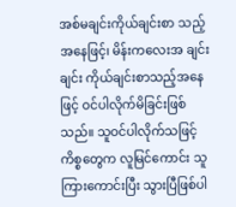အစ်မချင်းကိုယ်ချင်းစာ သည့်အနေဖြင့်၊ မိန်းကလေးအ ချင်းချင်း ကိုယ်ချင်းစာသည့်အနေ ဖြင့် ဝင်ပါလိုက်မိခြင်းဖြစ်သည်။ သူဝင်ပါလိုက်သဖြင့် ကိစ္စတွေက လူမြင်ကောင်း သူကြားကောင်းပြီး သွားပြီဖြစ်ပါ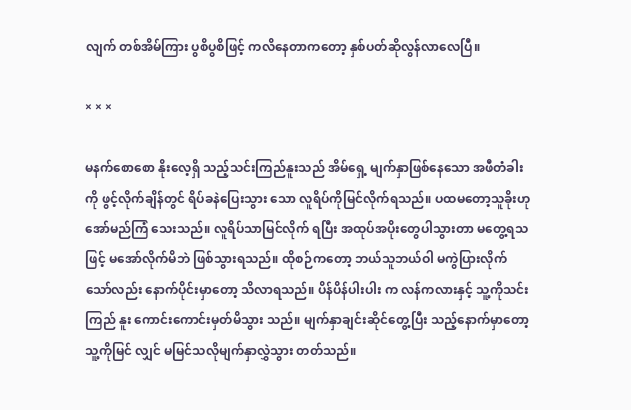လျက် တစ်အိမ်ကြား ပွစိပွစိဖြင့် ကလိနေတာကတော့ နှစ်ပတ်ဆိုလွန်လာလေပြီ။

× × ×

မနက်စောစော နိုးလေ့ရှိ သည့်သင်းကြည်နူးသည် အိမ်ရှေ့ မျက်နှာဖြစ်နေသော အဖီတံခါးကို ဖွင့်လိုက်ချိန်တွင် ရိပ်ခနဲပြေးသွား သော လူရိပ်ကိုမြင်လိုက်ရသည်။ ပထမတော့သူခိုးဟု အော်မည်ကြံ သေးသည်။ လူရိပ်သာမြင်လိုက် ရပြီး အထုပ်အပိုးတွေပါသွားတာ မတွေ့ရသဖြင့် မအော်လိုက်မိဘဲ ဖြစ်သွားရသည်။ ထိုစဉ်ကတော့ ဘယ်သူဘယ်ဝါ မကွဲပြားလိုက် သော်လည်း နောက်ပိုင်းမှာတော့ သိလာရသည်။ ပိန်ပိန်ပါးပါး က လန်ကလားနှင့် သူ့ကိုသင်းကြည် နူး ကောင်းကောင်းမှတ်မိသွား သည်။ မျက်နှာချင်းဆိုင်တွေ့ပြီး သည့်နောက်မှာတော့ သူ့ကိုမြင် လျှင် မမြင်သလိုမျက်နှာလွှဲသွား တတ်သည်။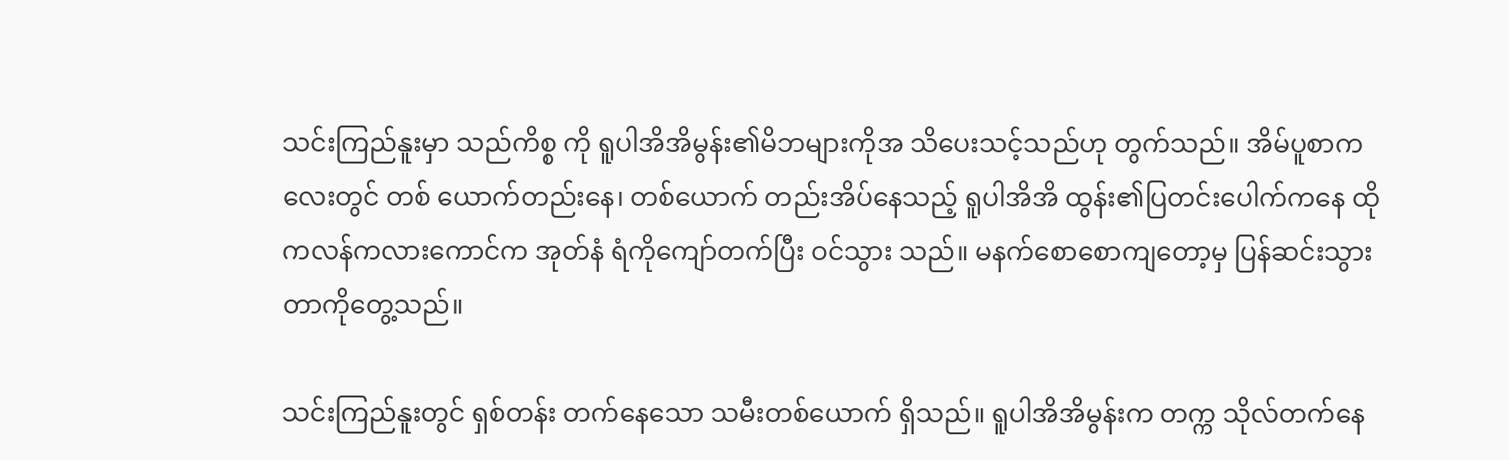သင်းကြည်နူးမှာ သည်ကိစ္စ ကို ရူပါအိအိမွန်း၏မိဘများကိုအ သိပေးသင့်သည်ဟု တွက်သည်။ အိမ်ပူစာကလေးတွင် တစ် ယောက်တည်းနေ၊ တစ်ယောက် တည်းအိပ်နေသည့် ရူပါအိအိ ထွန်း၏ပြတင်းပေါက်ကနေ ထို ကလန်ကလားကောင်က အုတ်နံ ရံကိုကျော်တက်ပြီး ဝင်သွား သည်။ မနက်စောစောကျတော့မှ ပြန်ဆင်းသွားတာကိုတွေ့သည်။

သင်းကြည်နူးတွင် ရှစ်တန်း တက်နေသော သမီးတစ်ယောက် ရှိသည်။ ရူပါအိအိမွန်းက တက္က သိုလ်တက်နေ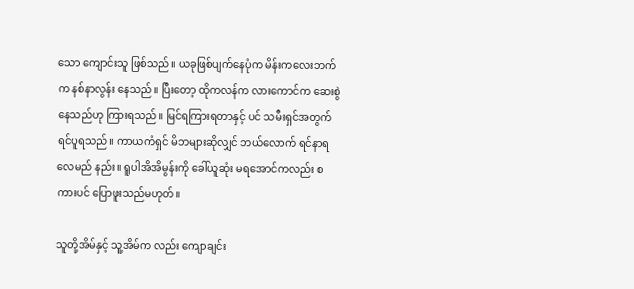သော ကျောင်းသူ ဖြစ်သည်။ ယခုဖြစ်ပျက်နေပုံက မိန်းကလေးဘက်က နစ်နာလွန်း နေသည်။ ပြီးတော့ ထိုကလန်က လားကောင်က ဆေးစွဲနေသည်ဟု ကြားရသည်။ မြင်ရကြားရတာနှင့် ပင် သမီးရှင်အတွက်ရင်ပူရသည်။ ကာယကံရှင် မိဘများဆိုလျှင် ဘယ်လောက် ရင်နာရလေမည် နည်း။ ရူပါအိအိမွန်းကို ခေါ်ယူဆုံး မရအောင်ကလည်း စကားပင် ပြောဖူးသည်မဟုတ်။

သူတို့အိမ်နှင့် သူ့အိမ်က လည်း ကျောချင်း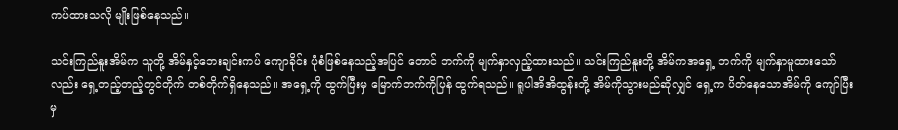ကပ်ထားသလို မျိုးဖြစ်နေသည်။

သင်းကြည်နူးအိမ်က သူတို့ အိမ်နှင့်ဘေးချင်းကပ် ကျောခိုင်း ပုံစံဖြစ်နေသည့်အပြင် တောင် ဘက်ကို မျက်နှာလှည့်ထားသည်။ သင်းကြည်နူးတို့ အိမ်ကအရှေ့ ဘက်ကို မျက်နှာမူထားသော် လည်း ရှေ့တည့်တည့်တွင်တိုက် တစ်တိုက်ရှိနေသည်။ အရှေ့ကို ထွက်ပြီးမှ မြောက်ဘက်ကိုပြန် ထွက်ရသည်။ ရူပါအိအိထွန်းတို့ အိမ်ကိုသွားမည်ဆိုလျှင် ရှေ့က ပိတ်နေသောအိမ်ကို ကျော်ပြီးမှ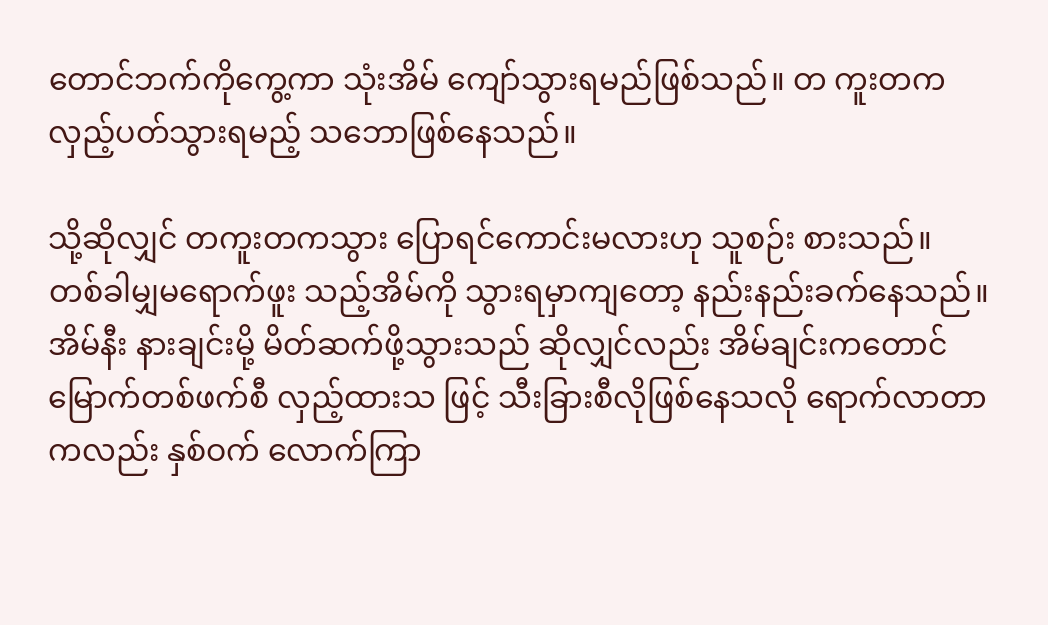တောင်ဘက်ကိုကွေ့ကာ သုံးအိမ် ကျော်သွားရမည်ဖြစ်သည်။ တ ကူးတက လှည့်ပတ်သွားရမည့် သဘောဖြစ်နေသည်။

သို့ဆိုလျှင် တကူးတကသွား ပြောရင်ကောင်းမလားဟု သူစဉ်း စားသည်။ တစ်ခါမျှမရောက်ဖူး သည့်အိမ်ကို သွားရမှာကျတော့ နည်းနည်းခက်နေသည်။ အိမ်နီး နားချင်းမို့ မိတ်ဆက်ဖို့သွားသည် ဆိုလျှင်လည်း အိမ်ချင်းကတောင် မြောက်တစ်ဖက်စီ လှည့်ထားသ ဖြင့် သီးခြားစီလိုဖြစ်နေသလို ရောက်လာတာကလည်း နှစ်ဝက် လောက်ကြာ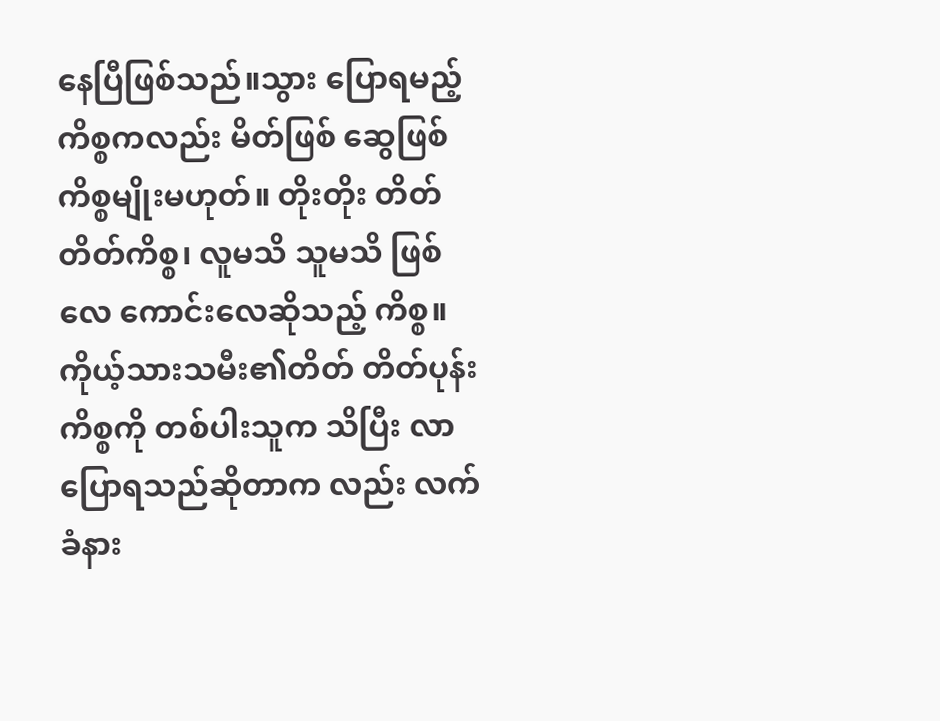နေပြီဖြစ်သည်။သွား ပြောရမည့်ကိစ္စကလည်း မိတ်ဖြစ် ဆွေဖြစ်ကိစ္စမျိုးမဟုတ်။ တိုးတိုး တိတ်တိတ်ကိစ္စ၊ လူမသိ သူမသိ ဖြစ်လေ ကောင်းလေဆိုသည့် ကိစ္စ။ ကိုယ့်သားသမီး၏တိတ် တိတ်ပုန်းကိစ္စကို တစ်ပါးသူက သိပြီး လာပြောရသည်ဆိုတာက လည်း လက်ခံနား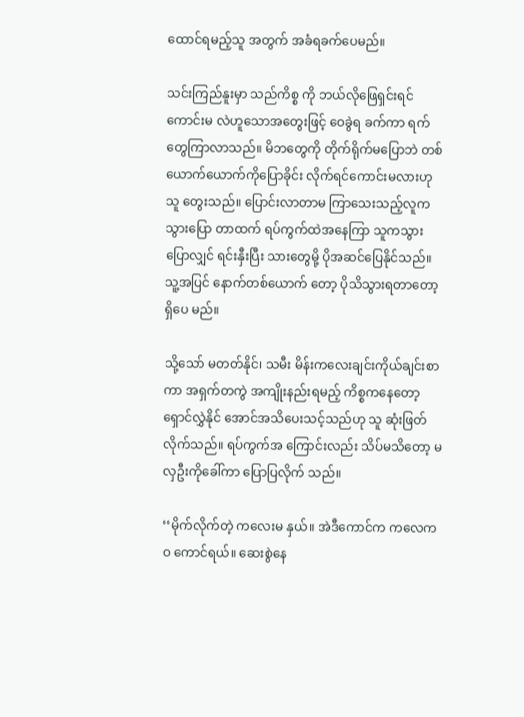ထောင်ရမည့်သူ အတွက် အခံရခက်ပေမည်။

သင်းကြည်နူးမှာ သည်ကိစ္စ ကို ဘယ်လိုဖြေရှင်းရင်ကောင်းမ လဲဟူသောအတွေးဖြင့် ဝေခွဲရ ခက်ကာ ရက်တွေကြာလာသည်။ မိဘတွေကို တိုက်ရိုက်မပြောဘဲ တစ်ယောက်ယောက်ကိုပြောခိုင်း လိုက်ရင်ကောင်းမလားဟု သူ တွေးသည်။ ပြောင်းလာတာမ ကြာသေးသည့်လူက သွားပြော တာထက် ရပ်ကွက်ထဲအနေကြာ သူကသွားပြောလျှင် ရင်းနှီးပြီး သားတွေမို့ ပိုအဆင်ပြေနိုင်သည်။ သူ့အပြင် နောက်တစ်ယောက် တော့ ပိုသိသွားရတာတော့ရှိပေ မည်။

သို့သော် မတတ်နိုင်၊ သမီး မိန်းကလေးချင်းကိုယ်ချင်းစာကာ အရှက်တကွဲ အကျိုးနည်းရမည့် ကိစ္စကနေတော့ ရှောင်လွှဲနိုင် အောင်အသိပေးသင့်သည်ဟု သူ ဆုံးဖြတ်လိုက်သည်။ ရပ်ကွက်အ ကြောင်းလည်း သိပ်မသိတော့ မလှဦးကိုခေါ်ကာ ပြောပြလိုက် သည်။

‘‘မိုက်လိုက်တဲ့ ကလေးမ နှယ်။ အဲဒီကောင်က ကလေကဝ ကောင်ရယ်။ ဆေးစွဲနေ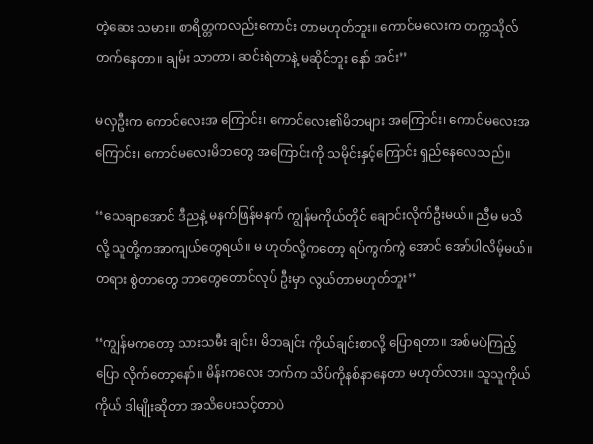တဲ့ဆေး သမား။ စာရိတ္တကလည်းကောင်း တာမဟုတ်ဘူး။ ကောင်မလေးက တက္ကသိုလ်တက်နေတာ။ ချမ်း သာတာ၊ ဆင်းရဲတာနဲ့ မဆိုင်ဘူး နော် အင်း’’

မလှဦးက ကောင်လေးအ ကြောင်း၊ ကောင်လေး၏မိဘများ အကြောင်း၊ ကောင်မလေးအ ကြောင်း၊ ကောင်မလေးမိဘတွေ အကြောင်းကို သမိုင်းနှင့်ကြောင်း ရှည်နေလေသည်။

‘‘သေချာအောင် ဒီညနဲ့ မနက်ဖြန်မနက် ကျွန်မကိုယ်တိုင် ချောင်းလိုက်ဦးမယ်။ ညီမ မသိလို့ သူတို့ကအာကျယ်တွေရယ်။ မ ဟုတ်လို့ကတော့ ရပ်ကွက်ကွဲ အောင် အော်ပါလိမ့်မယ်။ တရား စွဲတာတွေ ဘာတွေတောင်လုပ် ဦးမှာ လွယ်တာမဟုတ်ဘူး’’

‘‘ကျွန်မကတော့ သားသမီး ချင်း၊ မိဘချင်း ကိုယ်ချင်းစာလို့ ပြောရတာ။ အစ်မပဲကြည့်ပြော လိုက်တော့နော်။ မိန်းကလေး ဘက်က သိပ်ကိုနစ်နာနေတာ မဟုတ်လား။ သူသူကိုယ်ကိုယ် ဒါမျိုးဆိုတာ အသိပေးသင့်တာပဲ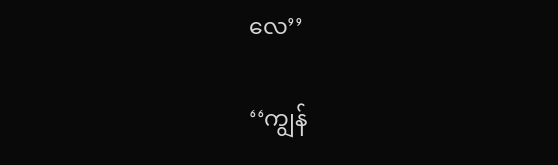လေ’’

‘‘ကျွန်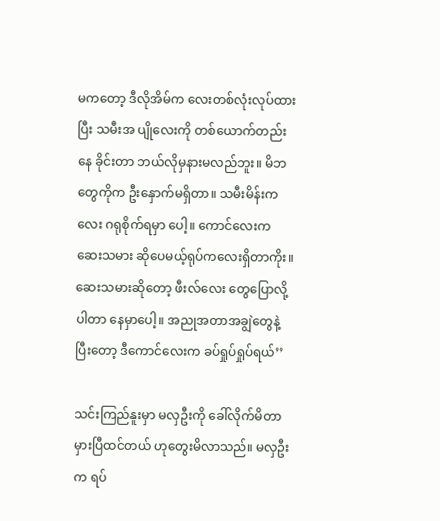မကတော့ ဒီလိုအိမ်က လေးတစ်လုံးလုပ်ထားပြီး သမီးအ ပျိုလေးကို တစ်ယောက်တည်းနေ ခိုင်းတာ ဘယ်လိုမှနားမလည်ဘူး။ မိဘတွေကိုက ဦးနှောက်မရှိတာ။ သမီးမိန်းကလေး ဂရုစိုက်ရမှာ ပေါ့။ ကောင်လေးက ဆေးသမား ဆိုပေမယ့်ရုပ်ကလေးရှိတာကိုး။ ဆေးသမားဆိုတော့ ဖီးလ်လေး တွေပြောလို့ပါတာ နေမှာပေါ့။ အညုအတာအချွဲတွေနဲ့ ပြီးတော့ ဒီကောင်လေးက ခပ်ရှုပ်ရှုပ်ရယ်’’

သင်းကြည်နူးမှာ မလှဦးကို ခေါ်လိုက်မိတာ မှားပြီထင်တယ် ဟုတွေးမိလာသည်။ မလှဦးက ရပ်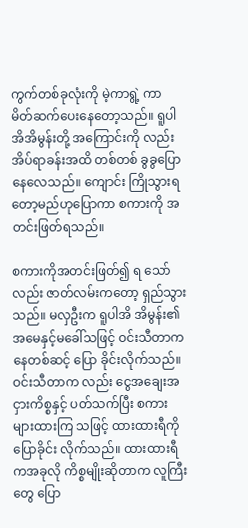ကွက်တစ်ခုလုံးကို မဲ့ကာရွဲ့ ကာ မိတ်ဆက်ပေးနေတော့သည်။ ရူပါအိအိမွန်းတို့ အကြောင်းကို လည်း အိပ်ရာခန်းအထိ တစ်တစ် ခွခွပြောနေလေသည်။ ကျောင်း ကြိုသွားရတော့မည်ဟုပြောကာ စကားကို အတင်းဖြတ်ရသည်။

စကားကိုအတင်းဖြတ်၍ ရ သော်လည်း ဇာတ်လမ်းကတော့ ရှည်သွားသည်။ မလှဦးက ရူပါအိ အိမွန်း၏ အမေနှင့်မခေါ်သဖြင့် ဝင်းသီတာကနေတစ်ဆင့် ပြော ခိုင်းလိုက်သည်။ ဝင်းသီတာက လည်း ငွေအချေးအငှားကိစ္စနှင့် ပတ်သက်ပြီး စကားများထားကြ သဖြင့် ထားထားရီကိုပြောခိုင်း လိုက်သည်။ ထားထားရီကအခုလို ကိစ္စမျိုးဆိုတာက လူကြီးတွေ ပြော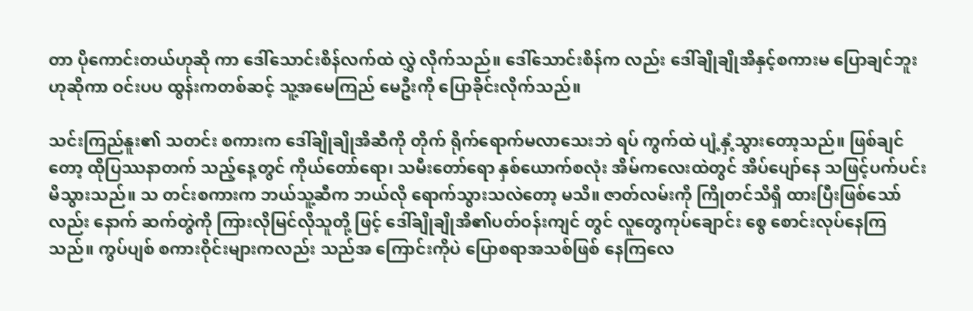တာ ပိုကောင်းတယ်ဟုဆို ကာ ဒေါ်သောင်းစိန်လက်ထဲ လွှဲ လိုက်သည်။ ဒေါ်သောင်းစိန်က လည်း ဒေါ်ချိုချိုအိနှင့်စကားမ ပြောချင်ဘူးဟုဆိုကာ ဝင်းပပ ထွန်းကတစ်ဆင့် သူ့အမေကြည် မေဦးကို ပြောခိုင်းလိုက်သည်။

သင်းကြည်နူး၏ သတင်း စကားက ဒေါ်ချိုချိုအိဆီကို တိုက် ရိုက်ရောက်မလာသေးဘဲ ရပ် ကွက်ထဲ ပျံ့နှံ့သွားတော့သည်။ ဖြစ်ချင်တော့ ထိုပြဿနာတက် သည့်နေ့တွင် ကိုယ်တော်ရော၊ သမီးတော်ရော နှစ်ယောက်စလုံး အိမ်ကလေးထဲတွင် အိပ်ပျော်နေ သဖြင့်ပက်ပင်းမိသွားသည်။ သ တင်းစကားက ဘယ်သူ့ဆီက ဘယ်လို ရောက်သွားသလဲတော့ မသိ။ ဇာတ်လမ်းကို ကြိုတင်သိရှိ ထားပြီးဖြစ်သော်လည်း နောက် ဆက်တွဲကို ကြားလိုမြင်လိုသူတို့ ဖြင့် ဒေါ်ချိုချိုအိ၏ပတ်ဝန်းကျင် တွင် လူတွေကုပ်ချောင်း စွေ စောင်းလုပ်နေကြသည်။ ကွပ်ပျစ် စကားဝိုင်းများကလည်း သည်အ ကြောင်းကိုပဲ ပြောစရာအသစ်ဖြစ် နေကြလေ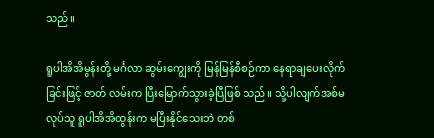သည်။

ရူပါအိအိမွန်းတို့ မင်္ဂလာ ဆွမ်းကျွေးကို မြန်မြန်စီစဉ်ကာ နေရာချပေးလိုက်ခြင်းဖြင့် ဇာတ် လမ်းက ပြီးမြောက်သွားခဲ့ပြီဖြစ် သည်။ သို့ပါလျက်အစ်မလုပ်သူ ရူပါအိအိထွန်းက မပြီးနိုင်သေးဘဲ တစ်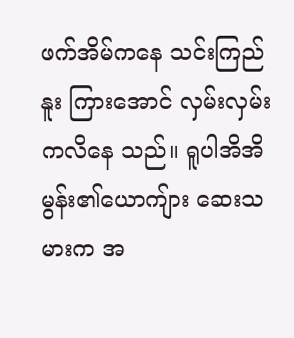ဖက်အိမ်ကနေ သင်းကြည်နူး ကြားအောင် လှမ်းလှမ်းကလိနေ သည်။ ရူပါအိအိမွန်း၏ယောကျ်ား ဆေးသမားက အ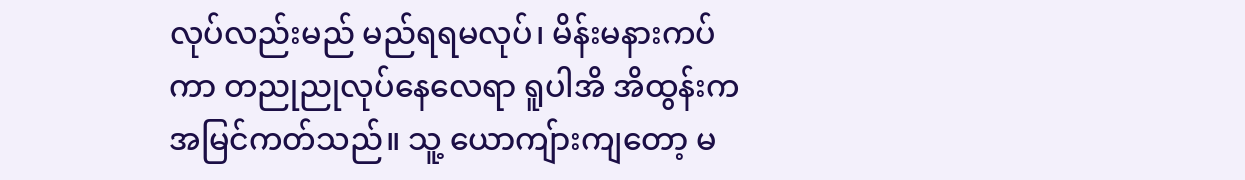လုပ်လည်းမည် မည်ရရမလုပ်၊ မိန်းမနားကပ်ကာ တညုညုလုပ်နေလေရာ ရူပါအိ အိထွန်းကအမြင်ကတ်သည်။ သူ့ ယောကျ်ားကျတော့ မ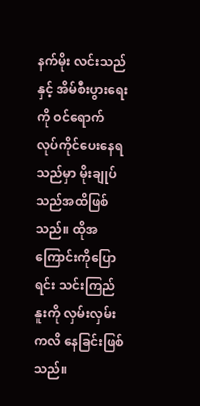နက်မိုး လင်းသည်နှင့် အိမ်စီးပွားရေးကို ဝင်ရောက် လုပ်ကိုင်ပေးနေရ သည်မှာ မိုးချုပ်သည်အထိဖြစ် သည်။ ထိုအကြောင်းကိုပြောရင်း သင်းကြည်နူးကို လှမ်းလှမ်းကလိ နေခြင်းဖြစ်သည်။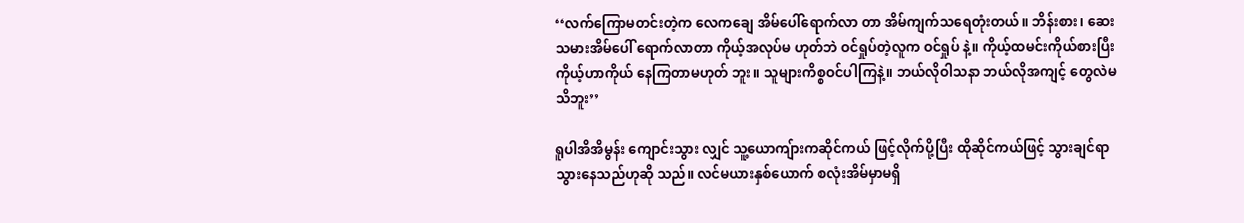‘‘လက်ကြောမတင်းတဲ့က လေကချေ အိမ်ပေါ်ရောက်လာ တာ အိမ်ကျက်သရေတုံးတယ်။ ဘိန်းစား၊ ဆေးသမားအိမ်ပေါ် ရောက်လာတာ ကိုယ့်အလုပ်မ ဟုတ်ဘဲ ဝင်ရှုပ်တဲ့လူက ဝင်ရှုပ် နဲ့။ ကိုယ့်ထမင်းကိုယ်စားပြီး ကိုယ့်ဟာကိုယ် နေကြတာမဟုတ် ဘူး။ သူများကိစ္စဝင်ပါကြနဲ့။ ဘယ်လိုဝါသနာ ဘယ်လိုအကျင့် တွေလဲမသိဘူး’’

ရူပါအိအိမွန်း ကျောင်းသွား လျှင် သူ့ယောကျ်ားကဆိုင်ကယ် ဖြင့်လိုက်ပို့ပြီး ထိုဆိုင်ကယ်ဖြင့် သွားချင်ရာ သွားနေသည်ဟုဆို သည်။ လင်မယားနှစ်ယောက် စလုံးအိမ်မှာမရှိ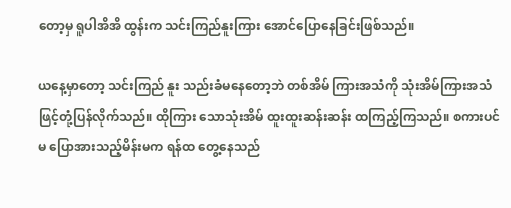တော့မှ ရူပါအိအိ ထွန်းက သင်းကြည်နူးကြား အောင်ပြောနေခြင်းဖြစ်သည်။

ယနေ့မှာတော့ သင်းကြည် နူး သည်းခံမနေတော့ဘဲ တစ်အိမ် ကြားအသံကို သုံးအိမ်ကြားအသံ ဖြင့်တုံ့ပြန်လိုက်သည်။ ထိုကြား သောသုံးအိမ် ထူးထူးဆန်းဆန်း ထကြည့်ကြသည်။ စကားပင်မ ပြောအားသည့်မိန်းမက ရန်ထ တွေ့နေသည်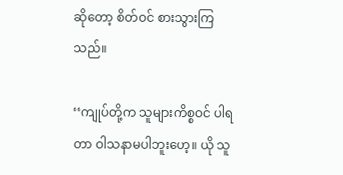ဆိုတော့ စိတ်ဝင် စားသွားကြသည်။

‘‘ကျုပ်တို့က သူများကိစ္စဝင် ပါရတာ ဝါသနာမပါဘူးဟေ့။ ယို သူ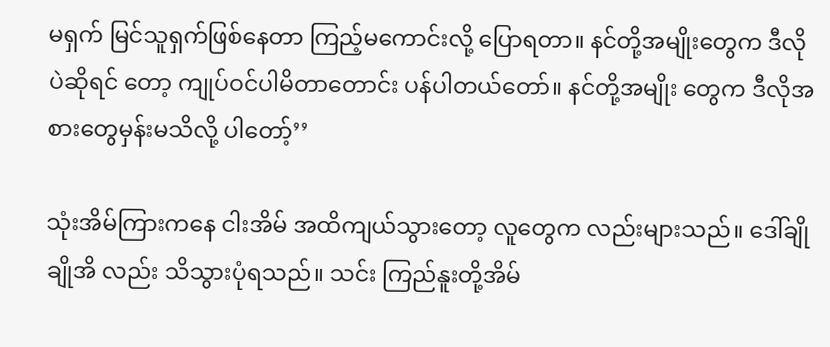မရှက် မြင်သူရှက်ဖြစ်နေတာ ကြည့်မကောင်းလို့ ပြောရတာ။ နင်တို့အမျိုးတွေက ဒီလိုပဲဆိုရင် တော့ ကျုပ်ဝင်ပါမိတာတောင်း ပန်ပါတယ်တော်။ နင်တို့အမျိုး တွေက ဒီလိုအစားတွေမှန်းမသိလို့ ပါတော့်’’

သုံးအိမ်ကြားကနေ ငါးအိမ် အထိကျယ်သွားတော့ လူတွေက လည်းများသည်။ ဒေါ်ချိုချိုအိ လည်း သိသွားပုံရသည်။ သင်း ကြည်နူးတို့အိမ်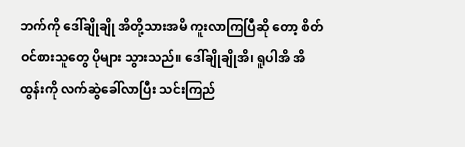ဘက်ကို ဒေါ်ချိုချို အိတို့သားအမိ ကူးလာကြပြီဆို တော့ စိတ်ဝင်စားသူတွေ ပိုများ သွားသည်။ ဒေါ်ချိုချိုအိ၊ ရူပါအိ အိထွန်းကို လက်ဆွဲခေါ်လာပြီး သင်းကြည်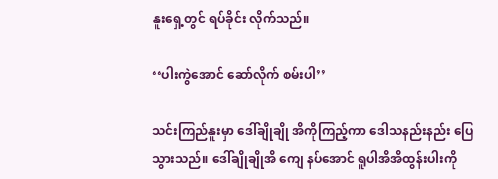နူးရှေ့တွင် ရပ်ခိုင်း လိုက်သည်။

‘‘ပါးကွဲအောင် ဆော်လိုက် စမ်းပါ’’

သင်းကြည်နူးမှာ ဒေါ်ချိုချို အိကိုကြည့်ကာ ဒေါသနည်းနည်း ပြေသွားသည်။ ဒေါ်ချိုချိုအိ ကျေ နပ်အောင် ရူပါအိအိထွန်းပါးကို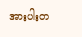အားပါးတ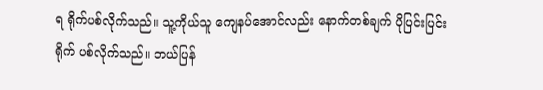ရ ရိုက်ပစ်လိုက်သည်။ သူ့ကိုယ်သူ ကျေနပ်အောင်လည်း နောက်တစ်ချက် ပိုပြင်းပြင်းရိုက် ပစ်လိုက်သည်။ ဘယ်ပြန်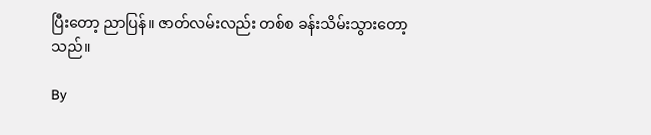ပြီးတော့ ညာပြန်။ ဇာတ်လမ်းလည်း တစ်စ ခန်းသိမ်းသွားတော့သည်။

By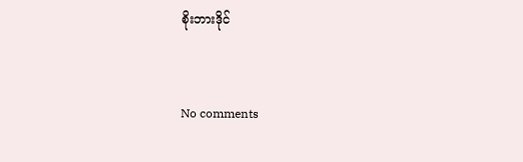စိုးဘားဒိုင်


No comments